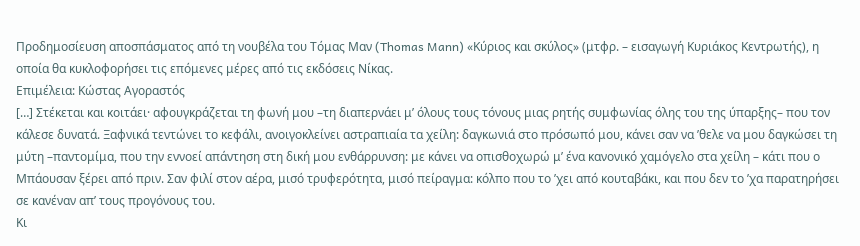Προδημοσίευση αποσπάσματος από τη νουβέλα του Τόμας Μαν (Thomas Mann) «Κύριος και σκύλος» (μτφρ. – εισαγωγή Κυριάκος Κεντρωτής), η οποία θα κυκλοφορήσει τις επόμενες μέρες από τις εκδόσεις Νίκας.
Επιμέλεια: Κώστας Αγοραστός
[…] Στέκεται και κοιτάει· αφουγκράζεται τη φωνή μου –τη διαπερνάει μ’ όλους τους τόνους μιας ρητής συμφωνίας όλης του της ύπαρξης– που τον κάλεσε δυνατά. Ξαφνικά τεντώνει το κεφάλι, ανοιγοκλείνει αστραπιαία τα χείλη: δαγκωνιά στο πρόσωπό μου, κάνει σαν να ’θελε να μου δαγκώσει τη μύτη –παντομίμα, που την εννοεί απάντηση στη δική μου ενθάρρυνση: με κάνει να οπισθοχωρώ μ’ ένα κανονικό χαμόγελο στα χείλη – κάτι που ο Μπάουσαν ξέρει από πριν. Σαν φιλί στον αέρα, μισό τρυφερότητα, μισό πείραγμα: κόλπο που το ’χει από κουταβάκι, και που δεν το ’χα παρατηρήσει σε κανέναν απ’ τους προγόνους του.
Κι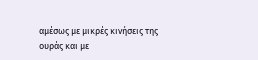αμέσως με μικρές κινήσεις της ουράς και με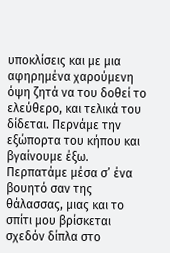υποκλίσεις και με μια αφηρημένα χαρούμενη όψη ζητά να του δοθεί το ελεύθερο, και τελικά του δίδεται. Περνάμε την εξώπορτα του κήπου και βγαίνουμε έξω. Περπατάμε μέσα σ’ ένα βουητό σαν της θάλασσας, μιας και το σπίτι μου βρίσκεται σχεδόν δίπλα στο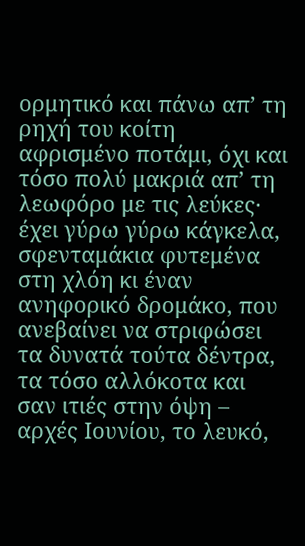ορμητικό και πάνω απ’ τη ρηχή του κοίτη αφρισμένο ποτάμι, όχι και τόσο πολύ μακριά απ’ τη λεωφόρο με τις λεύκες· έχει γύρω γύρω κάγκελα, σφενταμάκια φυτεμένα στη χλόη κι έναν ανηφορικό δρομάκο, που ανεβαίνει να στριφώσει τα δυνατά τούτα δέντρα, τα τόσο αλλόκοτα και σαν ιτιές στην όψη – αρχές Ιουνίου, το λευκό,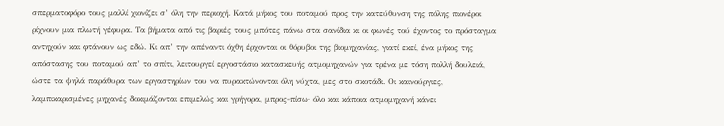σπερματοφόρο τους μαλλί χιονίζει σ’ όλη την περιοχή. Κατά μήκος του ποταμού προς την κατεύθυνση της πόλης πιονέροι ρίχνουν μια πλωτή γέφυρα. Τα βήματα από τις βαριές τους μπότες πάνω στα σανίδια κι οι φωνές τού έχοντος το πρόσταγμα αντηχούν και φτάνουν ως εδώ. Κι απ’ την απέναντι όχθη έρχονται οι θόρυβοι της βιομηχανίας, γιατί εκεί, ένα μήκος της απόστασης του ποταμού απ’ το σπίτι, λειτουργεί εργοστάσιο κατασκευής ατμομηχανών για τρένα με τόση πολλή δουλειά, ώστε τα ψηλά παράθυρα των εργαστηρίων του να πυρακτώνονται όλη νύχτα, μες στο σκοτάδι. Οι καινούργιες, λαμπικαρισμένες μηχανές δοκιμάζονται επιμελώς και γρήγορα, μπρος-πίσω· όλο και κάποια ατμομηχανή κάνει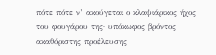πότε πότε ν’ ακούγεται ο κλαψιάρικος ήχος του φουγάρου της· υπόκωφος βρόντος ακαθόριστης προέλευσης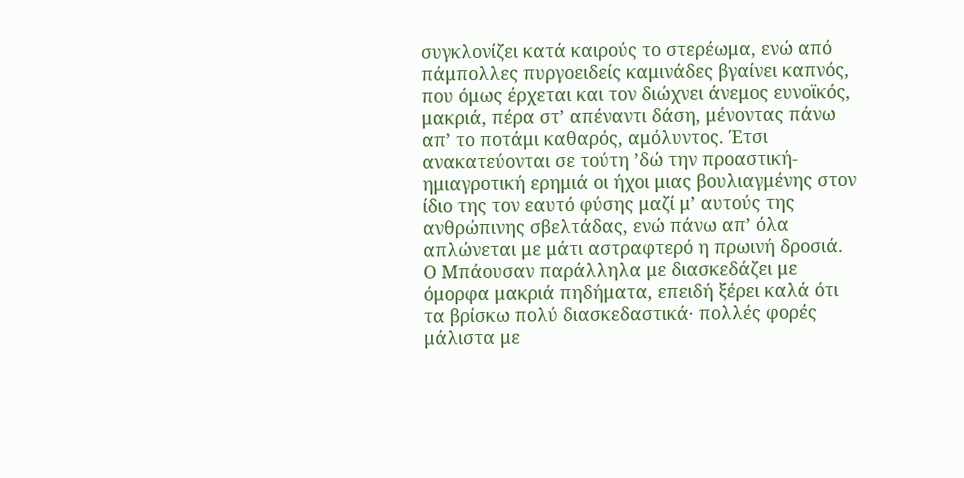συγκλονίζει κατά καιρούς το στερέωμα, ενώ από πάμπολλες πυργοειδείς καμινάδες βγαίνει καπνός, που όμως έρχεται και τον διώχνει άνεμος ευνοϊκός, μακριά, πέρα στ’ απέναντι δάση, μένοντας πάνω απ’ το ποτάμι καθαρός, αμόλυντος. Έτσι ανακατεύονται σε τούτη ’δώ την προαστική-ημιαγροτική ερημιά οι ήχοι μιας βουλιαγμένης στον ίδιο της τον εαυτό φύσης μαζί μ’ αυτούς της ανθρώπινης σβελτάδας, ενώ πάνω απ’ όλα απλώνεται με μάτι αστραφτερό η πρωινή δροσιά.
Ο Μπάουσαν παράλληλα με διασκεδάζει με όμορφα μακριά πηδήματα, επειδή ξέρει καλά ότι τα βρίσκω πολύ διασκεδαστικά· πολλές φορές μάλιστα με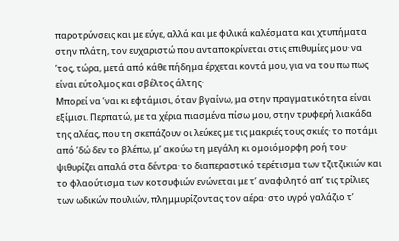παροτρύνσεις και με εύγε, αλλά και με φιλικά καλέσματα και χτυπήματα στην πλάτη, τον ευχαριστώ που ανταποκρίνεται στις επιθυμίες μου· να ’τος, τώρα, μετά από κάθε πήδημα έρχεται κοντά μου, για να του πω πως είναι εύτολμος και σβέλτος άλτης·
Μπορεί να ’ναι κι εφτάμισι, όταν βγαίνω, μα στην πραγματικότητα είναι εξίμισι. Περπατώ, με τα χέρια πιασμένα πίσω μου, στην τρυφερή λιακάδα της αλέας, που τη σκεπάζουν οι λεύκες με τις μακριές τους σκιές· το ποτάμι από ’δώ δεν το βλέπω, μ’ ακούω τη μεγάλη κι ομοιόμορφη ροή του· ψιθυρίζει απαλά στα δέντρα· το διαπεραστικό τερέτισμα των τζιτζικιών και το φλαούτισμα των κοτσυφιών ενώνεται με τ’ αναφιλητό απ’ τις τρίλιες των ωδικών πουλιών, πλημμυρίζοντας τον αέρα· στο υγρό γαλάζιο τ’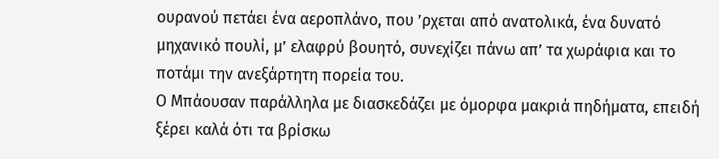ουρανού πετάει ένα αεροπλάνο, που ’ρχεται από ανατολικά, ένα δυνατό μηχανικό πουλί, μ’ ελαφρύ βουητό, συνεχίζει πάνω απ’ τα χωράφια και το ποτάμι την ανεξάρτητη πορεία του.
Ο Μπάουσαν παράλληλα με διασκεδάζει με όμορφα μακριά πηδήματα, επειδή ξέρει καλά ότι τα βρίσκω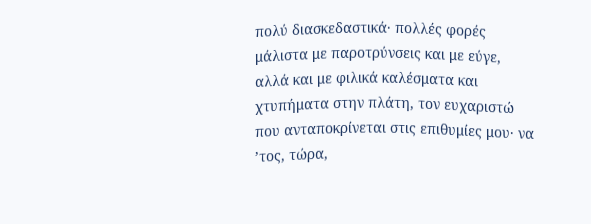πολύ διασκεδαστικά· πολλές φορές μάλιστα με παροτρύνσεις και με εύγε, αλλά και με φιλικά καλέσματα και χτυπήματα στην πλάτη, τον ευχαριστώ που ανταποκρίνεται στις επιθυμίες μου· να ’τος, τώρα,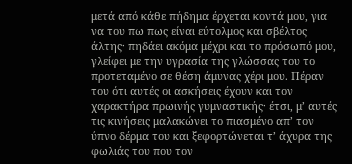μετά από κάθε πήδημα έρχεται κοντά μου, για να του πω πως είναι εύτολμος και σβέλτος άλτης· πηδάει ακόμα μέχρι και το πρόσωπό μου, γλείφει με την υγρασία της γλώσσας του το προτεταμένο σε θέση άμυνας χέρι μου. Πέραν του ότι αυτές οι ασκήσεις έχουν και τον χαρακτήρα πρωινής γυμναστικής· έτσι, μ’ αυτές τις κινήσεις μαλακώνει το πιασμένο απ’ τον ύπνο δέρμα του και ξεφορτώνεται τ’ άχυρα της φωλιάς του που τον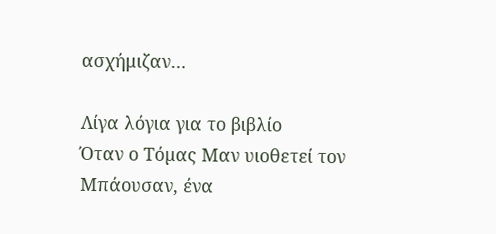ασχήμιζαν…

Λίγα λόγια για το βιβλίο
Όταν ο Τόµας Μαν υιοθετεί τον Μπάουσαν, ένα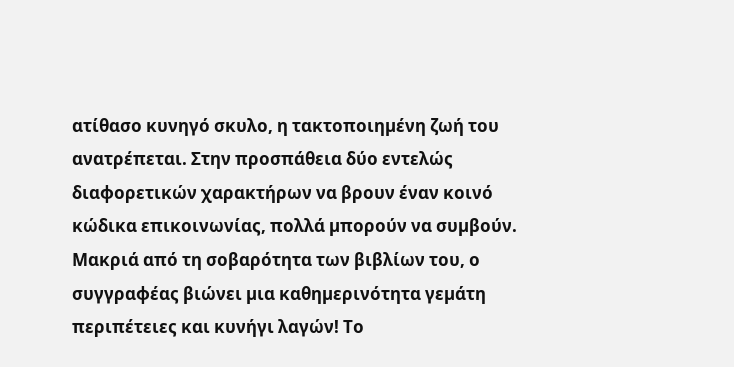ατίθασο κυνηγό σκυλο, η τακτοποιηµένη ζωή του ανατρέπεται. Στην προσπάθεια δύο εντελώς διαφορετικών χαρακτήρων να βρουν έναν κοινό κώδικα επικοινωνίας, πολλά µπορούν να συµβούν. Μακριά από τη σοβαρότητα των βιβλίων του, ο συγγραφέας βιώνει µια καθηµερινότητα γεµάτη περιπέτειες και κυνήγι λαγών! Το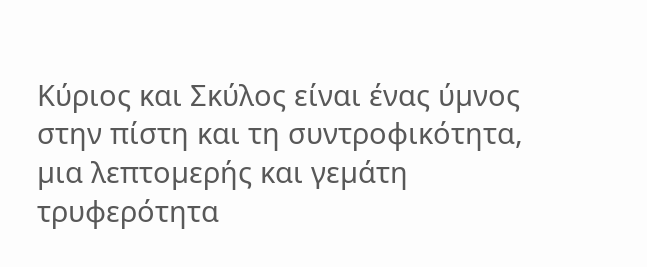Κύριος και Σκύλος είναι ένας ύµνος στην πίστη και τη συντροφικότητα, µια λεπτοµερής και γεµάτη τρυφερότητα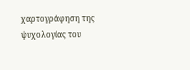χαρτογράφηση της ψυχολογίας του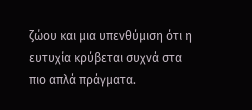ζώου και µια υπενθύµιση ότι η ευτυχία κρύβεται συχνά στα πιο απλά πράγµατα.